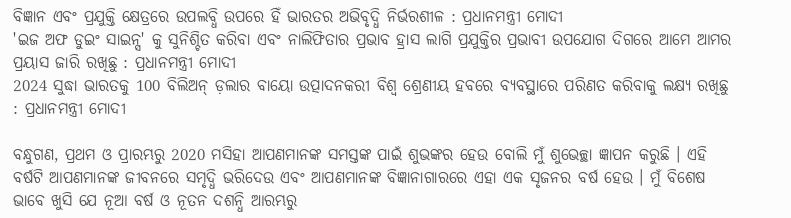ବିଜ୍ଞାନ ଏବଂ ପ୍ରଯୁକ୍ତି କ୍ଷେତ୍ରରେ ଉପଲବ୍ଧି ଉପରେ ହିଁ ଭାରତର ଅଭିବୃଦ୍ଧି ନିର୍ଭରଶୀଳ : ପ୍ରଧାନମନ୍ତ୍ରୀ ମୋଦୀ
'ଇଜ ଅଫ ଡୁଇଂ ସାଇନ୍ସ' କୁ ସୁନିଶ୍ଚିତ କରିବା ଏବଂ ନାଲିଫିତାର ପ୍ରଭାବ ହ୍ରାସ ଲାଗି ପ୍ରଯୁକ୍ତିର ପ୍ରଭାବୀ ଉପଯୋଗ ଦିଗରେ ଆମେ ଆମର ପ୍ରୟାସ ଜାରି ରଖିଛୁ : ପ୍ରଧାନମନ୍ତ୍ରୀ ମୋଦୀ
2024 ସୁଦ୍ଧା ଭାରତକୁ 100 ବିଲିଅନ୍ ଡ଼ଲାର ବାୟୋ ଉତ୍ପାଦନକରୀ ବିଶ୍ୱ ଶ୍ରେଣୀୟ ହବରେ ବ୍ୟବସ୍ଥାରେ ପରିଣତ କରିବାକୁ ଲକ୍ଷ୍ୟ ରଖିଛୁ : ପ୍ରଧାନମନ୍ତ୍ରୀ ମୋଦୀ

ବନ୍ଧୁଗଣ, ପ୍ରଥମ ଓ ପ୍ରାରମ୍ଭରୁ 2020 ମସିହା ଆପଣମାନଙ୍କ ସମସ୍ତଙ୍କ ପାଇଁ ଶୁଭଙ୍କର ହେଉ ବୋଲି ମୁଁ ଶୁଭେଚ୍ଛା ଜ୍ଞାପନ କରୁଛି । ଏହି ବର୍ଷଟି ଆପଣମାନଙ୍କ ଜୀବନରେ ସମୃଦ୍ଧି ଭରିଦେଉ ଏବଂ ଆପଣମାନଙ୍କ ବିଜ୍ଞାନାଗାରରେ ଏହା ଏକ ସୃଜନର ବର୍ଷ ହେଉ । ମୁଁ ବିଶେଷ ଭାବେ ଖୁସି ଯେ ନୂଆ ବର୍ଷ ଓ ନୂତନ ଦଶନ୍ଧି ଆରମ୍ଭରୁ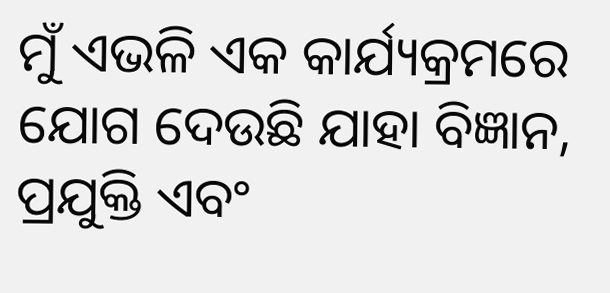ମୁଁ ଏଭଳି ଏକ କାର୍ଯ୍ୟକ୍ରମରେ ଯୋଗ ଦେଉଛି ଯାହା ବିଜ୍ଞାନ, ପ୍ରଯୁକ୍ତି ଏବଂ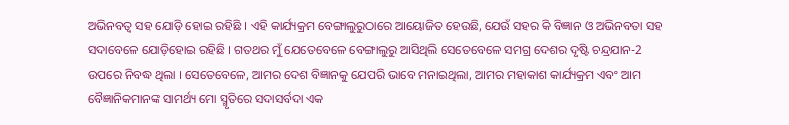ଅଭିନବତ୍ୱ ସହ ଯୋଡ଼ି ହୋଇ ରହିଛି । ଏହି କାର୍ଯ୍ୟକ୍ରମ ବେଙ୍ଗାଲୁରୁଠାରେ ଆୟୋଜିତ ହେଉଛି, ଯେଉଁ ସହର କି ବିଜ୍ଞାନ ଓ ଅଭିନବତା ସହ ସଦାବେଳେ ଯୋଡ଼ିହୋଇ ରହିଛି । ଗତଥର ମୁଁ ଯେତେବେଳେ ବେଙ୍ଗାଲୁରୁ ଆସିଥିଲି ସେତେବେଳେ ସମଗ୍ର ଦେଶର ଦୃଷ୍ଟି ଚନ୍ଦ୍ରଯାନ-2 ଉପରେ ନିବଦ୍ଧ ଥିଲା । ସେତେବେଳେ, ଆମର ଦେଶ ବିଜ୍ଞାନକୁ ଯେପରି ଭାବେ ମନାଇଥିଲା, ଆମର ମହାକାଶ କାର୍ଯ୍ୟକ୍ରମ ଏବଂ ଆମ ବୈଜ୍ଞାନିକମାନଙ୍କ ସାମର୍ଥ୍ୟ ମୋ ସ୍ମୃତିରେ ସଦାସର୍ବଦା ଏକ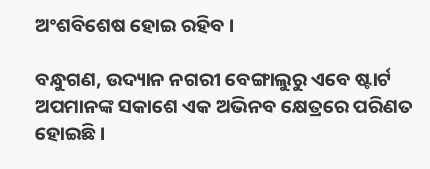ଅଂଶବିଶେଷ ହୋଇ ରହିବ ।

ବନ୍ଧୁଗଣ, ଉଦ୍ୟାନ ନଗରୀ ବେଙ୍ଗାଲୁରୁ ଏବେ ଷ୍ଟାର୍ଟ ଅପମାନଙ୍କ ସକାଶେ ଏକ ଅଭିନବ କ୍ଷେତ୍ରରେ ପରିଣତ ହୋଇଛି ।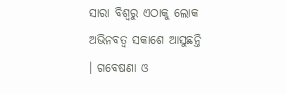ସାରା ବିଶ୍ୱରୁ ଏଠାକୁ ଲୋକ ଅଭିନବତ୍ୱ ସକାଶେ ଆସୁଛନ୍ତି । ଗବେଷଣା ଓ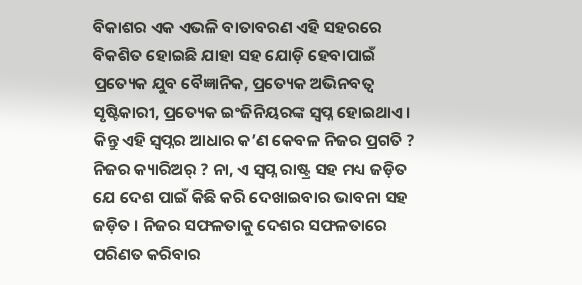ବିକାଶର ଏକ ଏଭଳି ବାତାବରଣ ଏହି ସହରରେ ବିକଶିତ ହୋଇଛି ଯାହା ସହ ଯୋଡ଼ି ହେବାପାଇଁ ପ୍ରତ୍ୟେକ ଯୁବ ବୈଜ୍ଞାନିକ, ପ୍ରତ୍ୟେକ ଅଭିନବତ୍ୱ ସୃଷ୍ଟିକାରୀ, ପ୍ରତ୍ୟେକ ଇଂଜିନିୟରଙ୍କ ସ୍ୱପ୍ନ ହୋଇଥାଏ । କିନ୍ତୁ ଏହି ସ୍ୱପ୍ନର ଆଧାର କ’ଣ କେବଳ ନିଜର ପ୍ରଗତି ? ନିଜର କ୍ୟାରିଅର୍‌ ? ନା, ଏ ସ୍ୱପ୍ନ ରାଷ୍ଟ୍ର ସହ ମଧ୍ୟ ଜଡ଼ିତ ଯେ ଦେଶ ପାଇଁ କିଛି କରି ଦେଖାଇବାର ଭାବନା ସହ ଜଡ଼ିତ । ନିଜର ସଫଳତାକୁ ଦେଶର ସଫଳତାରେ ପରିଣତ କରିବାର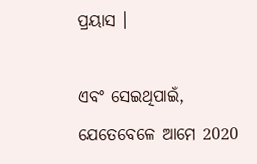ପ୍ରୟାସ ।

ଏବଂ ସେଇଥିପାଇଁ, ଯେତେବେଳେ ଆମେ 2020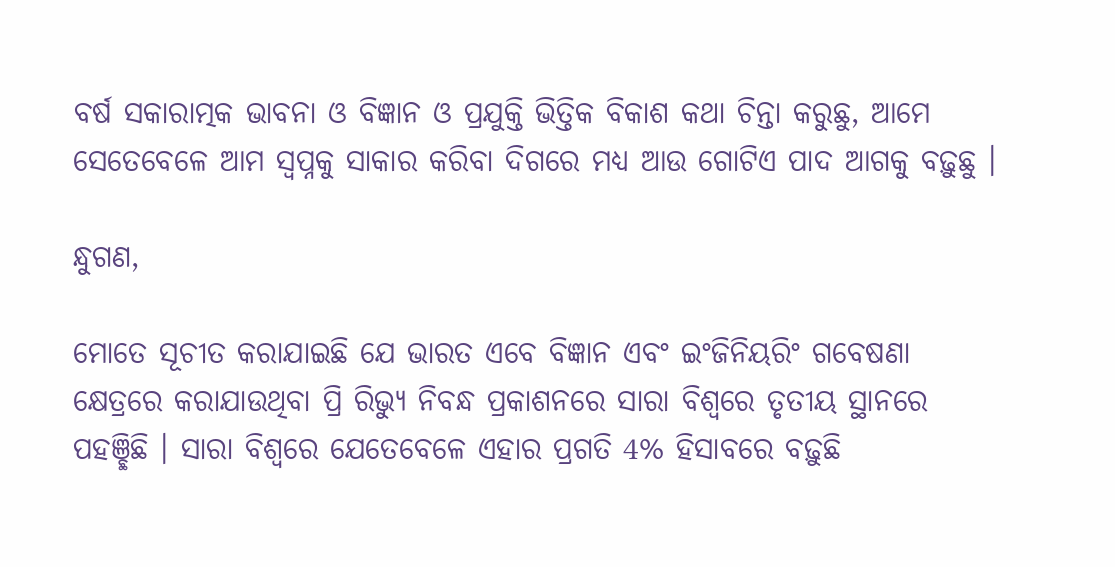ବର୍ଷ ସକାରାତ୍ମକ ଭାବନା ଓ ବିଜ୍ଞାନ ଓ ପ୍ରଯୁକ୍ତି ଭିତ୍ତିକ ବିକାଶ କଥା ଚିନ୍ତା କରୁଛୁ, ଆମେ ସେତେବେଳେ ଆମ ସ୍ୱପ୍ନକୁ ସାକାର କରିବା ଦିଗରେ ମଧ୍ୟ ଆଉ ଗୋଟିଏ ପାଦ ଆଗକୁ ବଢ଼ୁଛୁ ।

ନ୍ଧୁଗଣ,

ମୋତେ ସୂଚୀତ କରାଯାଇଛି ଯେ ଭାରତ ଏବେ ବିଜ୍ଞାନ ଏବଂ ଇଂଜିନିୟରିଂ ଗବେଷଣା କ୍ଷେତ୍ରରେ କରାଯାଉଥିବା ପ୍ରି ରିଭ୍ୟୁ ନିବନ୍ଧ ପ୍ରକାଶନରେ ସାରା ବିଶ୍ୱରେ ତୃତୀୟ ସ୍ଥାନରେ ପହଞ୍ଛିଛି । ସାରା ବିଶ୍ୱରେ ଯେତେବେଳେ ଏହାର ପ୍ରଗତି 4% ହିସାବରେ ବଢ଼ୁଛି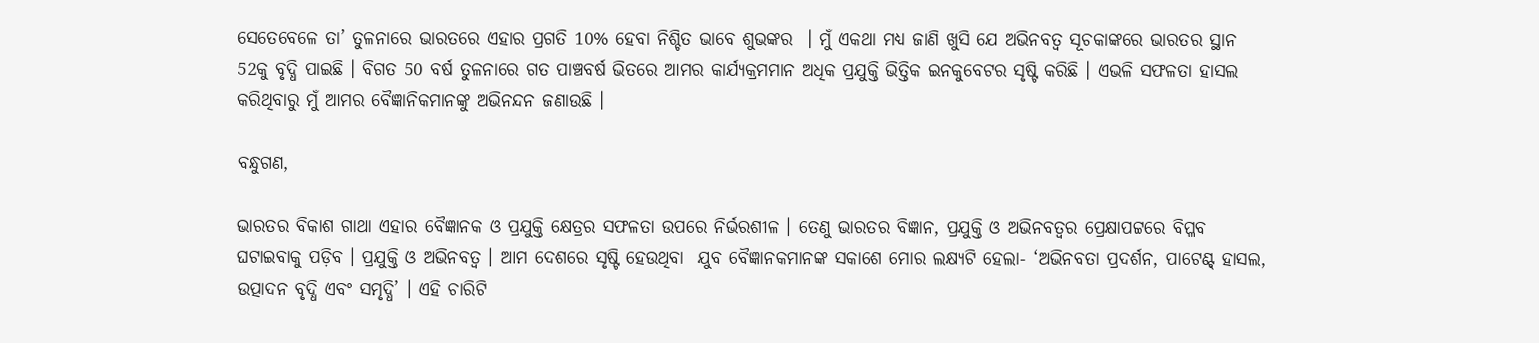ସେତେବେଳେ ତା’ ତୁଳନାରେ ଭାରତରେ ଏହାର ପ୍ରଗତି 10% ହେବା ନିଶ୍ଚିତ ଭାବେ ଶୁଭଙ୍କର  । ମୁଁ ଏକଥା ମଧ୍ୟ ଜାଣି ଖୁସି ଯେ ଅଭିନବତ୍ୱ ସୂଚକାଙ୍କରେ ଭାରତର ସ୍ଥାନ 52କୁ ବୃଦ୍ଧି ପାଇଛି । ବିଗତ 50 ବର୍ଷ ତୁଳନାରେ ଗତ ପାଞ୍ଚବର୍ଷ ଭିତରେ ଆମର କାର୍ଯ୍ୟକ୍ରମମାନ ଅଧିକ ପ୍ରଯୁକ୍ତି ଭିତ୍ତିକ ଇନକୁବେଟର ସୃଷ୍ଟି କରିଛି । ଏଭଳି ସଫଳତା ହାସଲ କରିଥିବାରୁ ମୁଁ ଆମର ବୈଜ୍ଞାନିକମାନଙ୍କୁ ଅଭିନନ୍ଦନ ଜଣାଉଛି ।

ବନ୍ଧୁଗଣ,

ଭାରତର ବିକାଶ ଗାଥା ଏହାର ବୈଜ୍ଞାନକ ଓ ପ୍ରଯୁକ୍ତି କ୍ଷେତ୍ରର ସଫଳତା ଉପରେ ନିର୍ଭରଶୀଳ । ତେଣୁ ଭାରତର ବିଜ୍ଞାନ, ପ୍ରଯୁକ୍ତି ଓ ଅଭିନବତ୍ୱର ପ୍ରେକ୍ଷାପଟ୍ଟରେ ବିପ୍ଳବ ଘଟାଇବାକୁ ପଡ଼ିବ । ପ୍ରଯୁକ୍ତି ଓ ଅଭିନବତ୍ୱ । ଆମ ଦେଶରେ ସୃଷ୍ଟି ହେଉଥିବା  ଯୁବ ବୈଜ୍ଞାନକମାନଙ୍କ ସକାଶେ ମୋର ଲକ୍ଷ୍ୟଟି ହେଲା- ‘ଅଭିନବତା ପ୍ରଦର୍ଶନ, ପାଟେଣ୍ଟ୍‌ ହାସଲ, ଉତ୍ପାଦନ ବୃଦ୍ଧି ଏବଂ ସମୃଦ୍ଧି’ । ଏହି ଚାରିଟି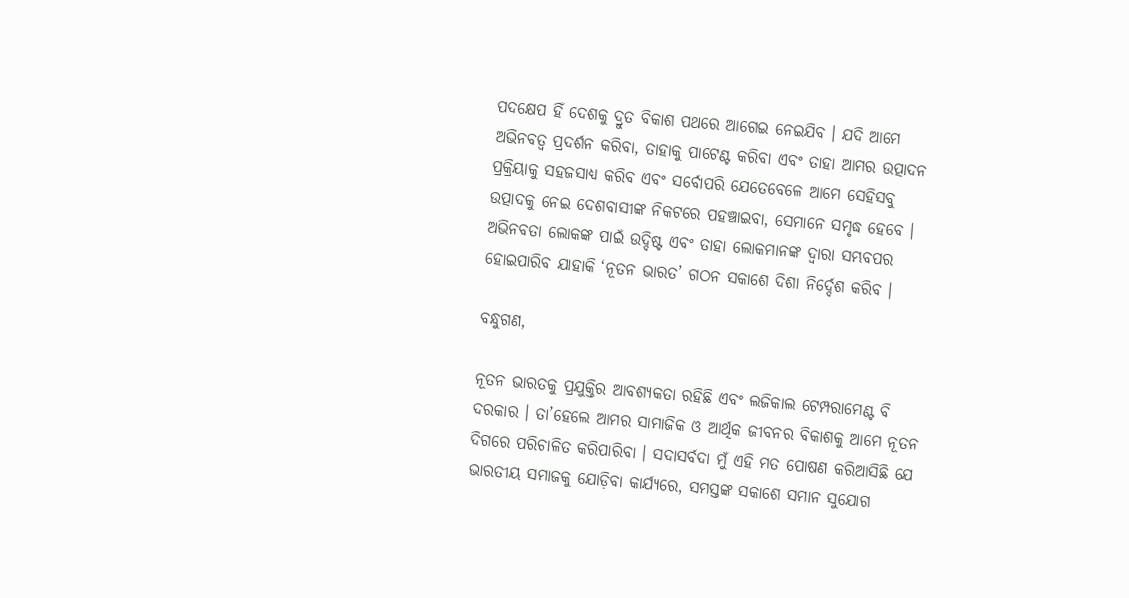ପଦକ୍ଷେପ ହିଁ ଦେଶକୁ ଦ୍ରୁତ ବିକାଶ ପଥରେ ଆଗେଇ ନେଇଯିବ । ଯଦି ଆମେ ଅଭିନବତ୍ୱ ପ୍ରଦର୍ଶନ କରିବା, ତାହାକୁ ପାଟେଣ୍ଟ କରିବା ଏବଂ ତାହା ଆମର ଉତ୍ପାଦନ ପ୍ରକ୍ରିୟାକୁ ସହଜସାଧ୍ୟ କରିବ ଏବଂ ସର୍ବୋପରି ଯେତେବେଳେ ଆମେ ସେହିସବୁ ଉତ୍ପାଦକୁ ନେଇ ଦେଶବାସୀଙ୍କ ନିକଟରେ ପହଞ୍ଚାଇବା, ସେମାନେ ସମୃଦ୍ଧ ହେବେ । ଅଭିନବତା ଲୋକଙ୍କ ପାଇଁ ଉଦ୍ଦିଷ୍ଟ ଏବଂ ତାହା ଲୋକମାନଙ୍କ ଦ୍ୱାରା ସମ୍ଭବପର ହୋଇପାରିବ ଯାହାକି ‘ନୂତନ ଭାରତ’ ଗଠନ ସକାଶେ ଦିଶା ନିର୍ଦ୍ଦେଶ କରିବ ।

ବନ୍ଧୁଗଣ,

ନୂତନ ଭାରତକୁ ପ୍ରଯୁକ୍ତିର ଆବଶ୍ୟକତା ରହିଛି ଏବଂ ଲଜିକାଲ ଟେମ୍ପରାମେଣ୍ଟ ବି ଦରକାର । ତା’ହେଲେ ଆମର ସାମାଜିକ ଓ ଆର୍ଥିକ ଜୀବନର ବିକାଶକୁ ଆମେ ନୂତନ ଦିଗରେ ପରିଚାଳିତ କରିପାରିବା । ସଦାସର୍ବଦା ମୁଁ ଏହି ମତ ପୋଷଣ କରିଆସିଛି ଯେ ଭାରତୀୟ ସମାଜକୁ ଯୋଡ଼ିବା କାର୍ଯ୍ୟରେ, ସମସ୍ତଙ୍କ ସକାଶେ ସମାନ ସୁଯୋଗ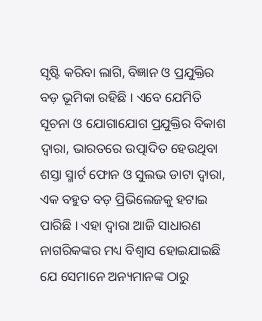ସୃଷ୍ଟି କରିବା ଲାଗି, ବିଜ୍ଞାନ ଓ ପ୍ରଯୁକ୍ତିର ବଡ଼ ଭୂମିକା ରହିଛି । ଏବେ ଯେମିତି ସୂଚନା ଓ ଯୋଗାଯୋଗ ପ୍ରଯୁକ୍ତିର ବିକାଶ ଦ୍ୱାରା, ଭାରତରେ ଉତ୍ପାଦିତ ହେଉଥିବା ଶସ୍ତା ସ୍ମାର୍ଟ ଫୋନ ଓ ସୁଲଭ ଡାଟା ଦ୍ୱାରା, ଏକ ବହୁତ ବଡ଼ ପ୍ରିଭିଲେଜକୁ ହଟାଇ ପାରିଛି । ଏହା ଦ୍ୱାରା ଆଜି ସାଧାରଣ ନାଗରିକଙ୍କର ମଧ୍ୟ ବିଶ୍ୱାସ ହୋଇଯାଇଛି ଯେ ସେମାନେ ଅନ୍ୟମାନଙ୍କ ଠାରୁ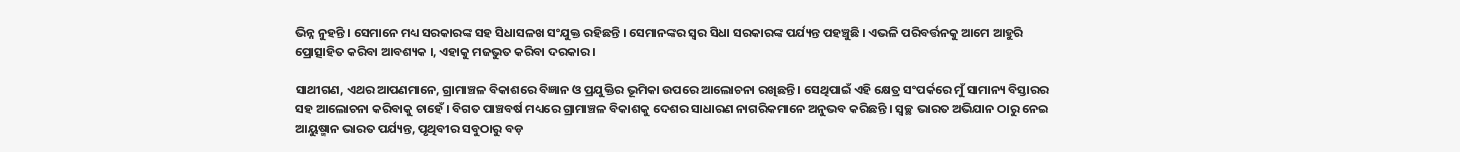ଭିନ୍ନ ନୁହନ୍ତି । ସେମାନେ ମଧ୍ୟ ସରକାରଙ୍କ ସହ ସିଧାସଳଖ ସଂଯୁକ୍ତ ରହିଛନ୍ତି । ସେମାନଙ୍କର ସ୍ୱର ସିଧା ସରକାରଙ୍କ ପର୍ଯ୍ୟନ୍ତ ପହଞ୍ଚୁଛି । ଏଭଳି ପରିବର୍ତ୍ତନକୁ ଆମେ ଆହୁରି ପ୍ରୋତ୍ସାହିତ କରିବା ଆବଶ୍ୟକ ।, ଏହାକୁ ମଜଭୁତ କରିବା ଦରକାର ।

ସାଥୀଗଣ, ଏଥର ଆପଣମାନେ, ଗ୍ରାମାଞ୍ଚଳ ବିକାଶରେ ବିଜ୍ଞାନ ଓ ପ୍ରଯୁକ୍ତିର ଭୂମିକା ଉପରେ ଆଲୋଚନା ରଖିଛନ୍ତି । ସେଥିପାଇଁ ଏହି କ୍ଷେତ୍ର ସଂପର୍କରେ ମୁଁ ସାମାନ୍ୟ ବିସ୍ତାରର ସହ ଆଲୋଚନା କରିବାକୁ ଚାହେଁ । ବିଗତ ପାଞ୍ଚବର୍ଷ ମଧ୍ୟରେ ଗ୍ରାମାଞ୍ଚଳ ବିକାଶକୁ ଦେଶର ସାଧାରଣ ନାଗରିକମାନେ ଅନୁଭବ କରିଛନ୍ତି । ସ୍ୱଚ୍ଛ ଭାରତ ଅଭିଯାନ ଠାରୁ ନେଇ ଆୟୁଷ୍ମାନ ଭାରତ ପର୍ଯ୍ୟନ୍ତ, ପୃଥିବୀର ସବୁଠାରୁ ବଡ଼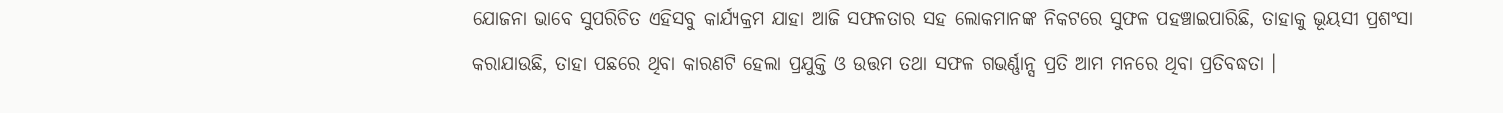ଯୋଜନା ଭାବେ ସୁପରିଚିତ ଏହିସବୁ କାର୍ଯ୍ୟକ୍ରମ ଯାହା ଆଜି ସଫଳତାର ସହ ଲୋକମାନଙ୍କ ନିକଟରେ ସୁଫଳ ପହଞ୍ଚାଇପାରିଛି, ତାହାକୁ ଭୂୟସୀ ପ୍ରଶଂସା କରାଯାଉଛି, ତାହା ପଛରେ ଥିବା କାରଣଟି ହେଲା ପ୍ରଯୁକ୍ତି ଓ ଉତ୍ତମ ତଥା ସଫଳ ଗଭର୍ଣ୍ଣାନ୍ସ ପ୍ରତି ଆମ ମନରେ ଥିବା ପ୍ରତିବଦ୍ଧତା ।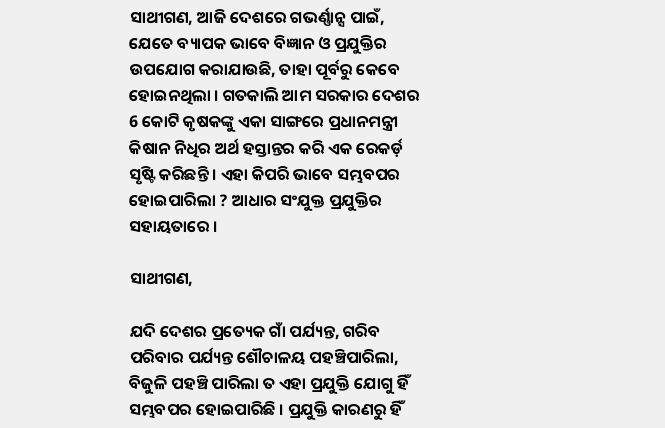ସାଥୀଗଣ, ଆଜି ଦେଶରେ ଗଭର୍ଣ୍ଣାନ୍ସ ପାଇଁ, ଯେତେ ବ୍ୟାପକ ଭାବେ ବିଜ୍ଞାନ ଓ ପ୍ରଯୁକ୍ତିର ଉପଯୋଗ କରାଯାଉଛି, ତାହା ପୂର୍ବରୁ କେବେ ହୋଇନଥିଲା । ଗତକାଲି ଆମ ସରକାର ଦେଶର 6 କୋଟି କୃଷକଙ୍କୁ ଏକା ସାଙ୍ଗରେ ପ୍ରଧାନମନ୍ତ୍ରୀ କିଷାନ ନିଧିର ଅର୍ଥ ହସ୍ତାନ୍ତର କରି ଏକ ରେକର୍ଡ଼ ସୃଷ୍ଟି କରିଛନ୍ତି । ଏହା କିପରି ଭାବେ ସମ୍ଭବପର ହୋଇପାରିଲା ? ଆଧାର ସଂଯୁକ୍ତ ପ୍ରଯୁକ୍ତିର ସହାୟତାରେ ।

ସାଥୀଗଣ,

ଯଦି ଦେଶର ପ୍ରତ୍ୟେକ ଗାଁ ପର୍ଯ୍ୟନ୍ତ, ଗରିବ ପରିବାର ପର୍ଯ୍ୟନ୍ତ ଶୌଚାଳୟ ପହଞ୍ଚିପାରିଲା, ବିଜୁଳି ପହଞ୍ଚି ପାରିଲା ତ ଏହା ପ୍ରଯୁକ୍ତି ଯୋଗୁ ହିଁ ସମ୍ଭବପର ହୋଇପାରିଛି । ପ୍ରଯୁକ୍ତି କାରଣରୁ ହିଁ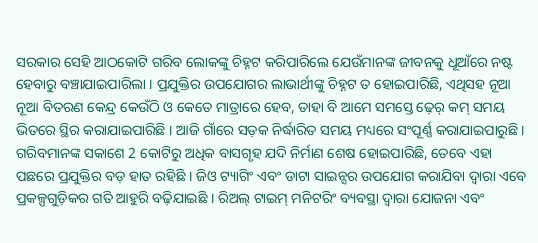ସରକାର ସେହି ଆଠକୋଟି ଗରିବ ଲୋକଙ୍କୁ ଚିହ୍ନଟ କରିପାରିଲେ ଯେଉଁମାନଙ୍କ ଜୀବନକୁ ଧୂଆଁରେ ନଷ୍ଟ ହେବାରୁ ବଞ୍ଚାଯାଇପାରିଲା । ପ୍ରଯୁକ୍ତିର ଉପଯୋଗର ଲାଭାର୍ଥୀଙ୍କୁ ଚିହ୍ନଟ ତ ହୋଇପାରିଛି, ଏଥିସହ ନୂଆ ନୂଆ ବିତରଣ କେନ୍ଦ୍ର କେଉଁଠି ଓ କେତେ ମାତ୍ରାରେ ହେବ, ତାହା ବି ଆମେ ସମସ୍ତେ ଢ଼େର୍‌ କମ୍‌ ସମୟ ଭିତରେ ସ୍ଥିର କରାଯାଇପାରିଛି । ଆଜି ଗାଁରେ ସଡ଼କ ନିର୍ଦ୍ଧାରିତ ସମୟ ମଧ୍ୟରେ ସଂପୂର୍ଣ୍ଣ କରାଯାଇପାରୁଛି । ଗରିବମାନଙ୍କ ସକାଶେ 2 କୋଟିରୁ ଅଧିକ ବାସଗୃହ ଯଦି ନିର୍ମାଣ ଶେଷ ହୋଇପାରିଛି, ତେବେ ଏହା ପଛରେ ପ୍ରଯୁକ୍ତିର ବଡ଼ ହାତ ରହିଛି । ଜିଓ ଟ୍ୟାଗିଂ ଏବଂ ଡାଟା ସାଇନ୍ସର ଉପଯୋଗ କରାଯିବା ଦ୍ୱାରା ଏବେ ପ୍ରକଳ୍ପଗୁଡ଼ିକର ଗତି ଆହୁରି ବଢ଼ିଯାଇଛି । ରିଅଲ୍‌ ଟାଇମ୍‌ ମନିଟରିଂ ବ୍ୟବସ୍ଥା ଦ୍ୱାରା ଯୋଜନା ଏବଂ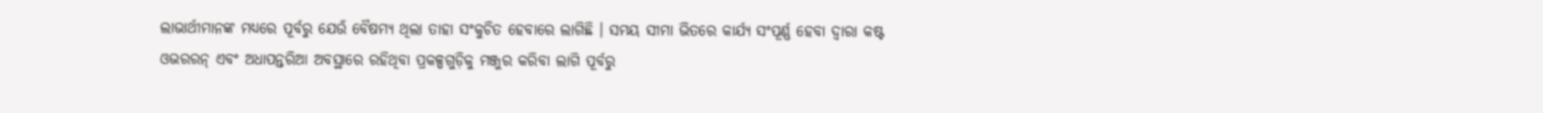ଲାଭାର୍ଥୀମାନଙ୍କ ମଧ୍ୟରେ ପୂର୍ବରୁ ଯେଉଁ ବୈଷମ୍ୟ ଥିଲା ତାହା ସଂକୁଚିତ ହେବାରେ ଲାଗିଛି । ସମୟ ସୀମା ଭିତରେ କାର୍ଯ୍ୟ ସଂପୂର୍ଣ୍ଣ ହେବା ଦ୍ୱାରା କଷ୍ଟ ଓଭରରନ୍‌ ଏବଂ ଅଧାପନ୍ତରିଆ ଅବସ୍ଥାରେ ରହିଥିବା ପ୍ରକଳ୍ପଗୁଡ଼ିକୁ ମଞ୍ଜୁର କରିବା ଲାଗି ପୂର୍ବରୁ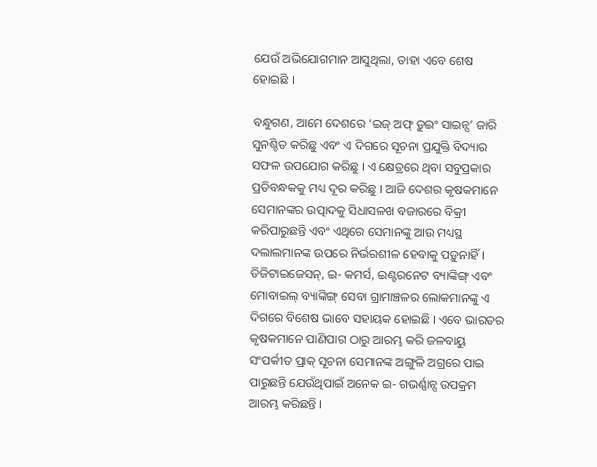ଯେଉଁ ଅଭିଯୋଗମାନ ଆସୁଥିଲା, ତାହା ଏବେ ଶେଷ ହୋଇଛି ।

ବନ୍ଧୁଗଣ, ଆମେ ଦେଶରେ ‘ଇଜ୍ ଅଫ୍ ଡ଼ୁଇଂ ସାଇନ୍ସ’ ଜାରି ସୁନଶ୍ଚିତ କରିଛୁ ଏବଂ ଏ ଦିଗରେ ସୂଚନା ପ୍ରଯୁକ୍ତି ବିଦ୍ୟାର ସଫଳ ଉପଯୋଗ କରିଛୁ । ଏ କ୍ଷେତ୍ରରେ ଥିବା ସବୁପ୍ରକାର ପ୍ରତିବନ୍ଧକକୁ ମଧ୍ୟ ଦୂର କରିଛୁ । ଆଜି ଦେଶର କୃଷକମାନେ ସେମାନଙ୍କର ଉତ୍ପାଦକୁ ସିଧାସଳଖ ବଜାରରେ ବିକ୍ରୀ କରିପାରୁଛନ୍ତି ଏବଂ ଏଥିରେ ସେମାନଙ୍କୁ ଆଉ ମଧ୍ୟସ୍ଥ ଦଲାଲମାନଙ୍କ ଉପରେ ନିର୍ଭରଶୀଳ ହେବାକୁ ପଡ଼ୁନାହିଁ । ଡିଜିଟାଇଜେସନ୍, ଇ- କମର୍ସ, ଇଣ୍ଟରନେଟ ବ୍ୟାଙ୍କିଙ୍ଗ୍ ଏବଂ ମୋବାଇଲ୍ ବ୍ୟାଙ୍କିଙ୍ଗ୍ ସେବା ଗ୍ରାମାଞ୍ଚଳର ଲୋକମାନଙ୍କୁ ଏ ଦିଗରେ ବିଶେଷ ଭାବେ ସହାୟକ ହୋଇଛି । ଏବେ ଭାରତର କୃଷକମାନେ ପାଣିପାଗ ଠାରୁ ଆରମ୍ଭ କରି ଜଳବାୟୁ ସଂପର୍କୀତ ପ୍ରାକ୍ ସୂଚନା ସେମାନଙ୍କ ଅଙ୍ଗୁଳି ଅଗ୍ରରେ ପାଇ ପାରୁଛନ୍ତି ଯେଉଁଥିପାଇଁ ଅନେକ ଇ- ଗଭର୍ଣ୍ଣାନ୍ସ ଉପକ୍ରମ ଆରମ୍ଭ କରିଛନ୍ତି ।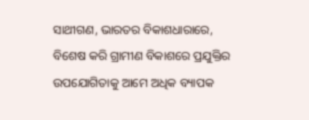ସାଥୀଗଣ, ଭାରତର ବିକାଶଧାରାରେ, ବିଶେଷ କରି ଗ୍ରାମୀଣ ବିକାଶରେ ପ୍ରଯୁକ୍ତିର ଉପଯୋଗିତାକୁ ଆମେ ଅଧିକ ବ୍ୟାପକ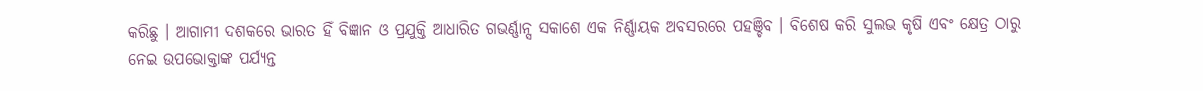କରିଛୁ । ଆଗାମୀ ଦଶକରେ ଭାରତ ହିଁ ବିଜ୍ଞାନ ଓ ପ୍ରଯୁକ୍ତି ଆଧାରିତ ଗଭର୍ଣ୍ଣାନ୍ସ ସକାଶେ ଏକ ନିର୍ଣ୍ଣାୟକ ଅବସରରେ ପହଞ୍ଚିବ । ବିଶେଷ କରି ସୁଲଭ କୃଷି ଏବଂ କ୍ଷେତ୍ର ଠାରୁ ନେଇ ଉପଭୋକ୍ତାଙ୍କ ପର୍ଯ୍ୟନ୍ତ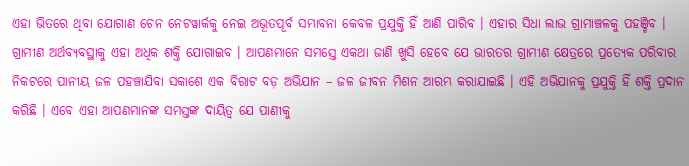ଏହା ଭିତରେ ଥିବା ଯୋଗାଣ ଚେନ ନେଟୱାର୍କକୁ ନେଇ ଅଭୂତପୂର୍ବ ସମ୍ଭାବନା କେବଳ ପ୍ରଯୁକ୍ତି ହିଁ ଆଣି ପାରିବ । ଏହାର ସିଧା ଲାଭ ଗ୍ରାମାଞ୍ଚଳକୁ ପହଞ୍ଚିବ । ଗ୍ରାମୀଣ ଅର୍ଥବ୍ୟବସ୍ଥାକୁ ଏହା ଅଧିକ ଶକ୍ତି ଯୋଗାଇବ । ଆପଣମାନେ ସମସ୍ତେ ଏକଥା ଜାଣି ଖୁସି ହେବେ ଯେ ଭାରତର ଗ୍ରାମୀଣ କ୍ଷେତ୍ରରେ ପ୍ରତ୍ୟେକ ପରିବାର ନିକଟରେ ପାନୀୟ ଜଳ ପହଞ୍ଚାଯିବା ସକାଶେ ଏକ ବିରାଟ ବଡ଼ ଅଭିଯାନ – ଜଳ ଜୀବନ ମିଶନ ଆରମ୍ଭ କରାଯାଇଛି । ଏହି ଅଭିଯାନକୁ ପ୍ରଯୁକ୍ତି ହିଁ ଶକ୍ତି ପ୍ରଦାନ କରିଛି । ଏବେ ଏହା ଆପଣମାନଙ୍କ ସମସ୍ତଙ୍କ ଦାୟିତ୍ୱ ଯେ ପାଣୀକୁ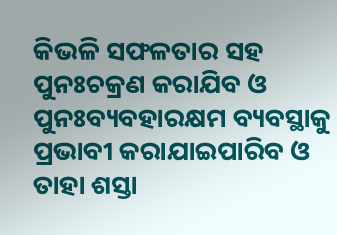କିଭଳି ସଫଳତାର ସହ ପୁନଃଚକ୍ରଣ କରାଯିବ ଓ ପୁନଃବ୍ୟବହାରକ୍ଷମ ବ୍ୟବସ୍ଥାକୁ ପ୍ରଭାବୀ କରାଯାଇପାରିବ ଓ ତାହା ଶସ୍ତା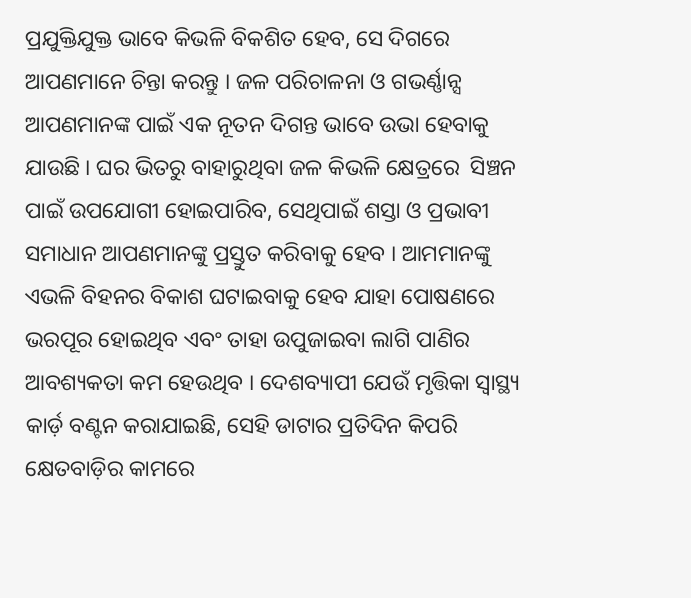ପ୍ରଯୁକ୍ତିଯୁକ୍ତ ଭାବେ କିଭଳି ବିକଶିତ ହେବ, ସେ ଦିଗରେ ଆପଣମାନେ ଚିନ୍ତା କରନ୍ତୁ । ଜଳ ପରିଚାଳନା ଓ ଗଭର୍ଣ୍ଣାନ୍ସ ଆପଣମାନଙ୍କ ପାଇଁ ଏକ ନୂତନ ଦିଗନ୍ତ ଭାବେ ଉଭା ହେବାକୁ ଯାଉଛି । ଘର ଭିତରୁ ବାହାରୁଥିବା ଜଳ କିଭଳି କ୍ଷେତ୍ରରେ  ସିଞ୍ଚନ ପାଇଁ ଉପଯୋଗୀ ହୋଇପାରିବ, ସେଥିପାଇଁ ଶସ୍ତା ଓ ପ୍ରଭାବୀ ସମାଧାନ ଆପଣମାନଙ୍କୁ ପ୍ରସ୍ତୁତ କରିବାକୁ ହେବ । ଆମମାନଙ୍କୁ ଏଭଳି ବିହନର ବିକାଶ ଘଟାଇବାକୁ ହେବ ଯାହା ପୋଷଣରେ ଭରପୂର ହୋଇଥିବ ଏବଂ ତାହା ଉପୁଜାଇବା ଲାଗି ପାଣିର ଆବଶ୍ୟକତା କମ ହେଉଥିବ । ଦେଶବ୍ୟାପୀ ଯେଉଁ ମୃତ୍ତିକା ସ୍ୱାସ୍ଥ୍ୟ କାର୍ଡ଼ ବଣ୍ଟନ କରାଯାଇଛି, ସେହି ଡାଟାର ପ୍ରତିଦିନ କିପରି କ୍ଷେତବାଡ଼ିର କାମରେ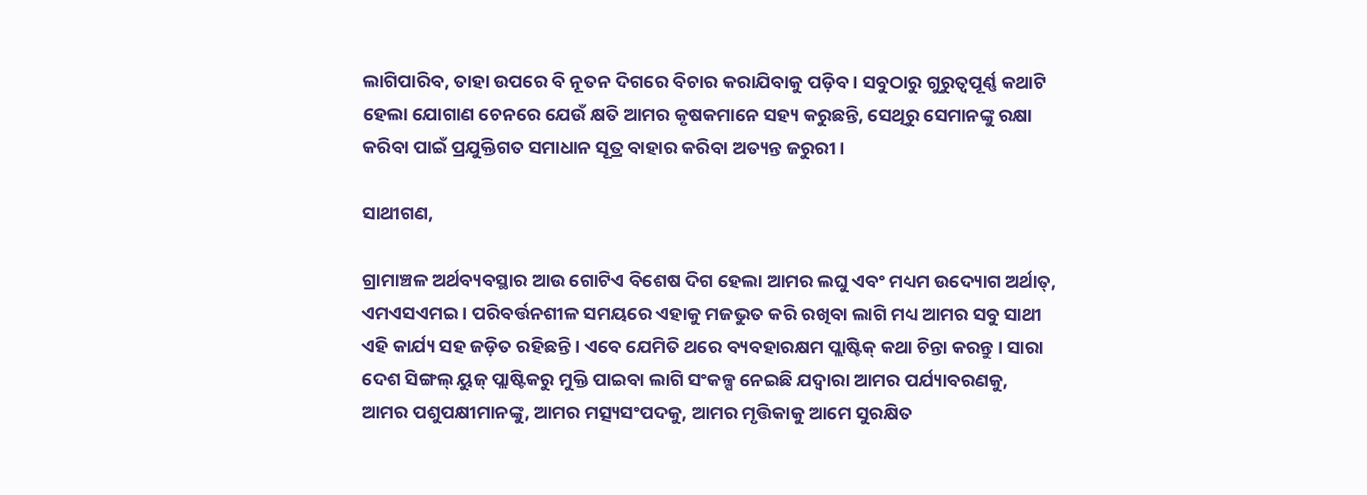ଲାଗିପାରିବ, ତାହା ଉପରେ ବି ନୂତନ ଦିଗରେ ବିଚାର କରାଯିବାକୁ ପଡ଼ିବ । ସବୁଠାରୁ ଗୁରୁତ୍ୱପୂର୍ଣ୍ଣ କଥାଟି ହେଲା ଯୋଗାଣ ଚେନରେ ଯେଉଁ କ୍ଷତି ଆମର କୃଷକମାନେ ସହ୍ୟ କରୁଛନ୍ତି, ସେଥିରୁ ସେମାନଙ୍କୁ ରକ୍ଷା କରିବା ପାଇଁ ପ୍ରଯୁକ୍ତିଗତ ସମାଧାନ ସୂତ୍ର ବାହାର କରିବା ଅତ୍ୟନ୍ତ ଜରୁରୀ ।

ସାଥୀଗଣ,

ଗ୍ରାମାଞ୍ଚଳ ଅର୍ଥବ୍ୟବସ୍ଥାର ଆଉ ଗୋଟିଏ ବିଶେଷ ଦିଗ ହେଲା ଆମର ଲଘୁ ଏବଂ ମଧ୍ୟମ ଉଦ୍ୟୋଗ ଅର୍ଥାତ୍, ଏମଏସଏମଇ । ପରିବର୍ତ୍ତନଶୀଳ ସମୟରେ ଏହାକୁ ମଜଭୁତ କରି ରଖିବା ଲାଗି ମଧ୍ୟ ଆମର ସବୁ ସାଥୀ ଏହି କାର୍ଯ୍ୟ ସହ ଜଡ଼ିତ ରହିଛନ୍ତି । ଏବେ ଯେମିତି ଥରେ ବ୍ୟବହାରକ୍ଷମ ପ୍ଲାଷ୍ଟିକ୍ କଥା ଚିନ୍ତା କରନ୍ତୁ । ସାରା ଦେଶ ସିଙ୍ଗଲ୍ ୟୁଜ୍ ପ୍ଲାଷ୍ଟିକରୁ ମୁକ୍ତି ପାଇବା ଲାଗି ସଂକଳ୍ପ ନେଇଛି ଯଦ୍ୱାରା ଆମର ପର୍ଯ୍ୟାବରଣକୁ, ଆମର ପଶୁପକ୍ଷୀମାନଙ୍କୁ, ଆମର ମତ୍ସ୍ୟସଂପଦକୁ, ଆମର ମୃତ୍ତିକାକୁ ଆମେ ସୁରକ୍ଷିତ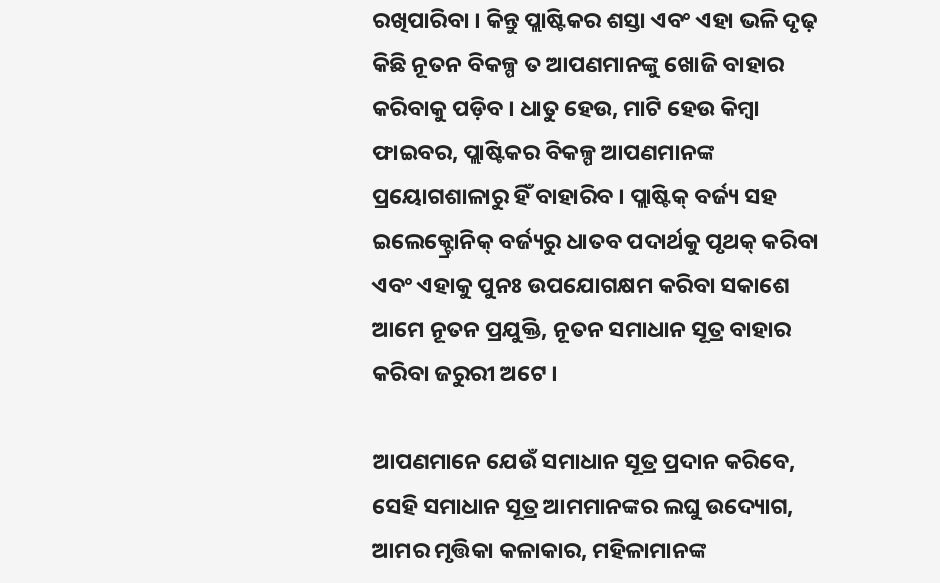ରଖିପାରିବା । କିନ୍ତୁ ପ୍ଲାଷ୍ଟିକର ଶସ୍ତା ଏବଂ ଏହା ଭଳି ଦୃଢ଼ କିଛି ନୂତନ ବିକଳ୍ପ ତ ଆପଣମାନଙ୍କୁ ଖୋଜି ବାହାର କରିବାକୁ ପଡ଼ିବ । ଧାତୁ ହେଉ, ମାଟି ହେଉ କିମ୍ବା ଫାଇବର, ପ୍ଲାଷ୍ଟିକର ବିକଳ୍ପ ଆପଣମାନଙ୍କ ପ୍ରୟୋଗଶାଳାରୁ ହିଁ ବାହାରିବ । ପ୍ଲାଷ୍ଟିକ୍ ବର୍ଜ୍ୟ ସହ ଇଲେକ୍ଟ୍ରୋନିକ୍ ବର୍ଜ୍ୟରୁ ଧାତବ ପଦାର୍ଥକୁ ପୃଥକ୍ କରିବା ଏବଂ ଏହାକୁ ପୁନଃ ଉପଯୋଗକ୍ଷମ କରିବା ସକାଶେ ଆମେ ନୂତନ ପ୍ରଯୁକ୍ତି, ନୂତନ ସମାଧାନ ସୂତ୍ର ବାହାର କରିବା ଜରୁରୀ ଅଟେ ।

ଆପଣମାନେ ଯେଉଁ ସମାଧାନ ସୂତ୍ର ପ୍ରଦାନ କରିବେ, ସେହି ସମାଧାନ ସୂତ୍ର ଆମମାନଙ୍କର ଲଘୁ ଉଦ୍ୟୋଗ, ଆମର ମୃତ୍ତିକା କଳାକାର, ମହିଳାମାନଙ୍କ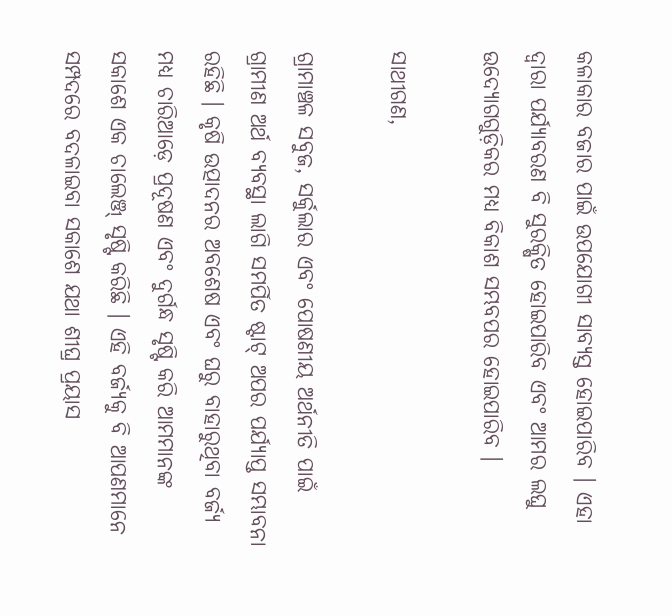କଳାକାର ବଜାର ପାଇଁ ଉପଯୋଗୀ ସାବ୍ୟସ୍ତ ହୋଇପାରିବ । ଏହା ଦ୍ୱାରା ପର୍ଯ୍ୟାବରଣ ବି ସୁରକ୍ଷିତ ହୋଇପାରିବ ଏବଂ ଆମର ଲଘୁ ଉଦ୍ୟୋଗଗୁଡ଼ିକର ମଧ୍ୟ ବିକାଶ ସମ୍ଭବପର ହୋଇପାରିବ ।

ସାଥୀଗଣ,

ଗ୍ରାମାଞ୍ଚଳ ସବୁଜ, ସର୍କୁଲାର ଏବଂ ପୋଷଣୀୟ ଅର୍ଥନୀତି ପାଇଁ ଗ୍ରାମୀଣ ଅର୍ଥ ବ୍ୟବସ୍ଥା ଲାଗି ସମର୍ପିତ ଷ୍ଟାଟ୍ ଅପର ପର୍ଯ୍ୟାପ୍ତ ସମ୍ଭାବନା ରହିଛି । କୃଷି ଉତ୍ପାଦନର ଅବଶେଷ ଏବଂ ଘରୁ ବାହାରୁଥିବା ବର୍ଜ୍ୟ ମଧ୍ୟ ଚାରିଆଡ଼େ ପ୍ରଦୂଷଣ ଏବଂ ଦୁର୍ଗନ୍ଧ ସୃଷ୍ଟି କରି ଆମମାନଙ୍କ ସକାଶେ ଏକ ଚାଲେଞ୍ଜ୍ ସୃଷ୍ଟି କରିଛି । ଏହି ବର୍ଜ୍ୟକୁ ବି ଆପଣମାନେ ସମ୍ପଦରେ ବଦଳାଇବା ସକାଶେ ଯଥା ଶୀଘ୍ର ପ୍ରୟାସ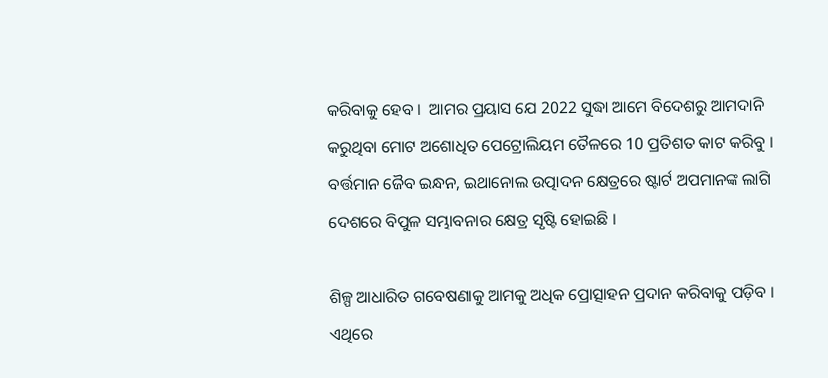କରିବାକୁ ହେବ ।  ଆମର ପ୍ରୟାସ ଯେ 2022 ସୁଦ୍ଧା ଆମେ ବିଦେଶରୁ ଆମଦାନି କରୁଥିବା ମୋଟ ଅଶୋଧିତ ପେଟ୍ରୋଲିୟମ ତୈଳରେ 10 ପ୍ରତିଶତ କାଟ କରିବୁ । ବର୍ତ୍ତମାନ ଜୈବ ଇନ୍ଧନ, ଇଥାନୋଲ ଉତ୍ପାଦନ କ୍ଷେତ୍ରରେ ଷ୍ଟାର୍ଟ ଅପମାନଙ୍କ ଲାଗି ଦେଶରେ ବିପୁଳ ସମ୍ଭାବନାର କ୍ଷେତ୍ର ସୃଷ୍ଟି ହୋଇଛି ।

ଶିଳ୍ପ ଆଧାରିତ ଗବେଷଣାକୁ ଆମକୁ ଅଧିକ ପ୍ରୋତ୍ସାହନ ପ୍ରଦାନ କରିବାକୁ ପଡ଼ିବ । ଏଥିରେ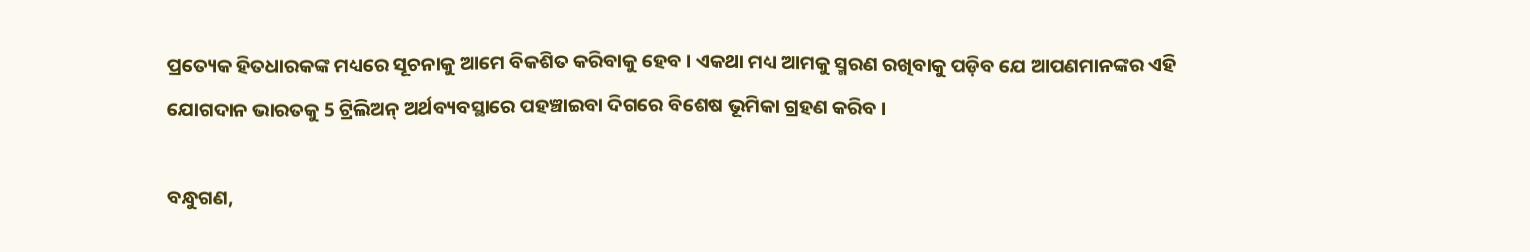ପ୍ରତ୍ୟେକ ହିତଧାରକଙ୍କ ମଧ୍ୟରେ ସୂଚନାକୁ ଆମେ ବିକଶିତ କରିବାକୁ ହେବ । ଏକଥା ମଧ୍ୟ ଆମକୁ ସ୍ମରଣ ରଖିବାକୁ ପଡ଼ିବ ଯେ ଆପଣମାନଙ୍କର ଏହି ଯୋଗଦାନ ଭାରତକୁ 5 ଟ୍ରିଲିଅନ୍ ଅର୍ଥବ୍ୟବସ୍ଥାରେ ପହଞ୍ଚାଇବା ଦିଗରେ ବିଶେଷ ଭୂମିକା ଗ୍ରହଣ କରିବ ।

ବନ୍ଧୁଗଣ,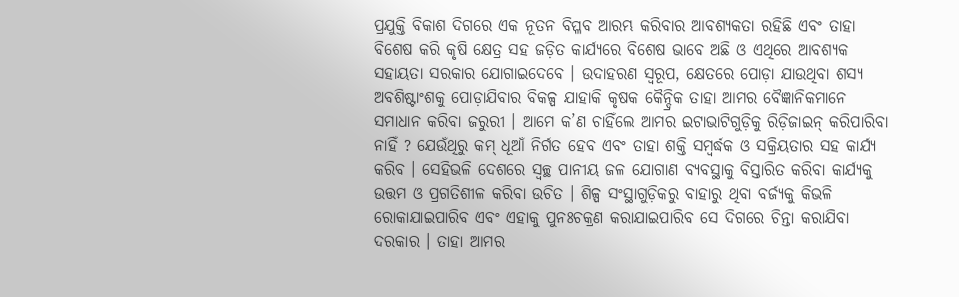ପ୍ରଯୁକ୍ତି ବିକାଶ ଦିଗରେ ଏକ ନୂତନ ବିପ୍ଳବ ଆରମ୍ଭ କରିବାର ଆବଶ୍ୟକତା ରହିଛି ଏବଂ ତାହା ବିଶେଷ କରି କୃଷି କ୍ଷେତ୍ର ସହ ଜଡ଼ିତ କାର୍ଯ୍ୟରେ ବିଶେଷ ଭାବେ ଅଛି ଓ ଏଥିରେ ଆବଶ୍ୟକ ସହାୟତା ସରକାର ଯୋଗାଇଦେବେ । ଉଦାହରଣ ସ୍ୱରୂପ, କ୍ଷେତରେ ପୋଡ଼ା ଯାଉଥିବା ଶସ୍ୟ ଅବଶିଷ୍ଟାଂଶକୁ ପୋଡ଼ାଯିବାର ବିକଳ୍ପ ଯାହାକି କୃଷକ କୈନ୍ଦ୍ରିକ ତାହା ଆମର ବୈଜ୍ଞାନିକମାନେ ସମାଧାନ କରିବା ଜରୁରୀ । ଆମେ କ’ଣ ଚାହିଁଲେ ଆମର ଇଟାଭାଟିଗୁଡ଼ିକୁ ରିଡ଼ିଜାଇନ୍ କରିପାରିବା ନାହିଁ ? ଯେଉଁଥିରୁ କମ୍ ଧୂଆଁ ନିର୍ଗତ ହେବ ଏବଂ ତାହା ଶକ୍ତି ସମ୍ବର୍ଦ୍ଧକ ଓ ସକ୍ରିୟତାର ସହ କାର୍ଯ୍ୟ କରିବ । ସେହିଭଳି ଦେଶରେ ସ୍ୱଚ୍ଛ ପାନୀୟ ଜଳ ଯୋଗାଣ ବ୍ୟବସ୍ଥାକୁ ବିସ୍ତାରିତ କରିବା କାର୍ଯ୍ୟକୁ ଉତ୍ତମ ଓ ପ୍ରଗତିଶୀଳ କରିବା ଉଚିତ । ଶିଳ୍ପ ସଂସ୍ଥାଗୁଡ଼ିକରୁ ବାହାରୁ ଥିବା ବର୍ଜ୍ୟକୁ କିଭଳି ରୋକାଯାଇପାରିବ ଏବଂ ଏହାକୁ ପୁନଃଚକ୍ରଣ କରାଯାଇପାରିବ ସେ ଦିଗରେ ଚିନ୍ତା କରାଯିବା ଦରକାର । ତାହା ଆମର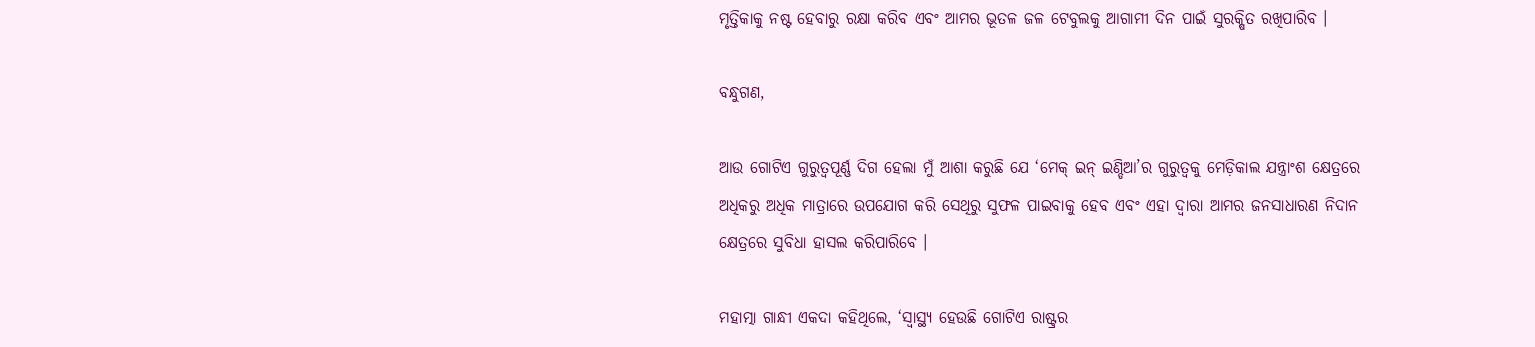ମୃତ୍ତିକାକୁ ନଷ୍ଟ ହେବାରୁ ରକ୍ଷା କରିବ ଏବଂ ଆମର ଭୂତଳ ଜଳ ଟେବୁଲକୁ ଆଗାମୀ ଦିନ ପାଇଁ ସୁରକ୍ଷିତ ରଖିପାରିବ ।

ବନ୍ଧୁଗଣ,

ଆଉ ଗୋଟିଏ ଗୁରୁତ୍ୱପୂର୍ଣ୍ଣ ଦିଗ ହେଲା ମୁଁ ଆଶା କରୁଛି ଯେ ‘ମେକ୍ ଇନ୍ ଇଣ୍ଡିଆ’ର ଗୁରୁତ୍ୱକୁ ମେଡ଼ିକାଲ ଯନ୍ତ୍ରାଂଶ କ୍ଷେତ୍ରରେ ଅଧିକରୁ ଅଧିକ ମାତ୍ରାରେ ଉପଯୋଗ କରି ସେଥିରୁ ସୁଫଳ ପାଇବାକୁ ହେବ ଏବଂ ଏହା ଦ୍ୱାରା ଆମର ଜନସାଧାରଣ ନିଦାନ କ୍ଷେତ୍ରରେ ସୁବିଧା ହାସଲ କରିପାରିବେ ।

ମହାତ୍ମା ଗାନ୍ଧୀ ଏକଦା କହିଥିଲେ, ‘ସ୍ୱାସ୍ଥ୍ୟ ହେଉଛି ଗୋଟିଏ ରାଷ୍ଟ୍ରର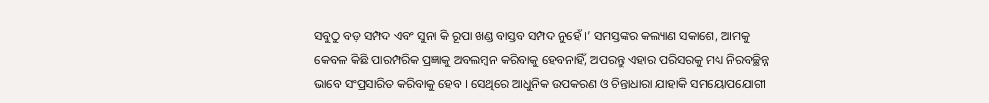ସବୁଠୁ ବଡ଼ ସମ୍ପଦ ଏବଂ ସୁନା କି ରୂପା ଖଣ୍ଡ ବାସ୍ତବ ସମ୍ପଦ ନୁହେଁ ।’ ସମସ୍ତଙ୍କର କଲ୍ୟାଣ ସକାଶେ, ଆମକୁ କେବଳ କିଛି ପାରମ୍ପରିକ ପ୍ରଜ୍ଞାକୁ ଅବଲମ୍ବନ କରିବାକୁ ହେବନାହିଁ, ଅପରନ୍ତୁ ଏହାର ପରିସରକୁ ମଧ୍ୟ ନିରବଚ୍ଛିନ୍ନ ଭାବେ ସଂପ୍ରସାରିତ କରିବାକୁ ହେବ । ସେଥିରେ ଆଧୁନିକ ଉପକରଣ ଓ ଚିନ୍ତାଧାରା ଯାହାକି ସମୟୋପଯୋଗୀ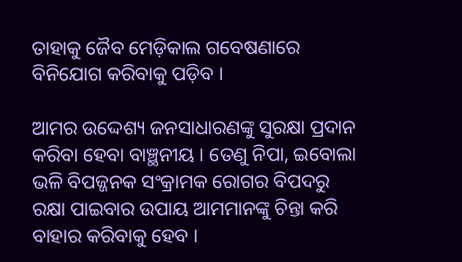ତାହାକୁ ଜୈବ ମେଡ଼ିକାଲ ଗବେଷଣାରେ ବିନିଯୋଗ କରିବାକୁ ପଡ଼ିବ ।

ଆମର ଉଦ୍ଦେଶ୍ୟ ଜନସାଧାରଣଙ୍କୁ ସୁରକ୍ଷା ପ୍ରଦାନ କରିବା ହେବା ବାଞ୍ଛନୀୟ । ତେଣୁ ନିପା, ଇବୋଲା ଭଳି ବିପଜ୍ଜନକ ସଂକ୍ରାମକ ରୋଗର ବିପଦରୁ ରକ୍ଷା ପାଇବାର ଉପାୟ ଆମମାନଙ୍କୁ ଚିନ୍ତା କରି ବାହାର କରିବାକୁ ହେବ ।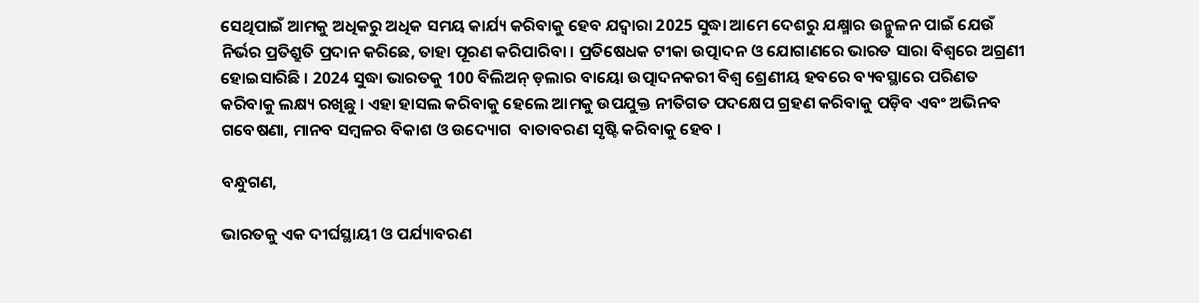ସେଥିପାଇଁ ଆମକୁ ଅଧିକରୁ ଅଧିକ ସମୟ କାର୍ଯ୍ୟ କରିବାକୁ ହେବ ଯଦ୍ୱାରା 2025 ସୁଦ୍ଧା ଆମେ ଦେଶରୁ ଯକ୍ଷ୍ମାର ଉନ୍ମୁଳନ ପାଇଁ ଯେଉଁ ନିର୍ଭର ପ୍ରତିଶ୍ରୁତି ପ୍ରଦାନ କରିଛେ, ତାହା ପୂରଣ କରିପାରିବା । ପ୍ରତିଷେଧକ ଟୀକା ଉତ୍ପାଦନ ଓ ଯୋଗାଣରେ ଭାରତ ସାରା ବିଶ୍ୱରେ ଅଗ୍ରଣୀ ହୋଇସାରିଛି । 2024 ସୁଦ୍ଧା ଭାରତକୁ 100 ବିଲିଅନ୍ ଡ଼ଲାର ବାୟୋ ଉତ୍ପାଦନକରୀ ବିଶ୍ୱ ଶ୍ରେଣୀୟ ହବରେ ବ୍ୟବସ୍ଥାରେ ପରିଣତ କରିବାକୁ ଲକ୍ଷ୍ୟ ରଖିଛୁ । ଏହା ହାସଲ କରିବାକୁ ହେଲେ ଆମକୁ ଉପଯୁକ୍ତ ନୀତିଗତ ପଦକ୍ଷେପ ଗ୍ରହଣ କରିବାକୁ ପଡ଼ିବ ଏବଂ ଅଭିନବ ଗବେଷଣା, ମାନବ ସମ୍ବଳର ବିକାଶ ଓ ଉଦ୍ୟୋଗ  ବାତାବରଣ ସୃଷ୍ଟି କରିବାକୁ ହେବ ।

ବନ୍ଧୁଗଣ,

ଭାରତକୁ ଏକ ଦୀର୍ଘସ୍ଥାୟୀ ଓ ପର୍ଯ୍ୟାବରଣ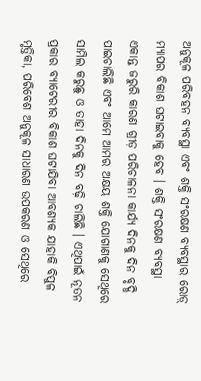ଅନୁକୂଳ ପରିବହନ ବ୍ୟବସ୍ଥା ଏବଂ ଶକ୍ତି ସଂରକ୍ଷଣ ବ୍ୟବସ୍ଥାର ରୋଡ଼୍ ମ୍ୟାପର ବିକାଶ ଘଟାଇବାକୁ ହେବ । ଶକ୍ତି ସଂରକ୍ଷଣ ବ୍ୟବସ୍ଥା ଏକାନ୍ତ ଜରୁରି କାରଣ ଗ୍ରୀଡ଼ ପରିଚାଳନା କାର୍ଯ୍ୟ ଦିନକୁ ଦିନ ବୃଦ୍ଧି ପାଇଚାଲିଛି ଏବଂ ଆମେ ଆମର ଅକ୍ଷୟ ଶକ୍ତି ଯୋଗାଣକୁ ସେଥିରେ ସାମିଲ କରୁଛୁ ଓ ତାହା ଦିନକୁ ଦିନ ବଢ଼ି ଚାଲିଛି । ଏଥିପାଇଁ ନୂତନ ପ୍ରକାର ବ୍ୟାଟେରୀର ବିକାଶ ଘଟାଯିବା ଆବଶ୍ୟକ ଯାହାକି ବିପୁଳ ମୃତ୍ତିକା, ପରିବେଶ ଅନୁକୂଳ ସାଧାରଣ ଉପକରଣ ଓ ସେଥିରେ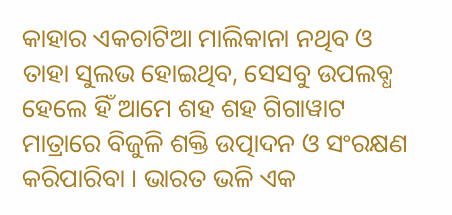କାହାର ଏକଚାଟିଆ ମାଲିକାନା ନଥିବ ଓ ତାହା ସୁଲଭ ହୋଇଥିବ, ସେସବୁ ଉପଲବ୍ଧ ହେଲେ ହିଁ ଆମେ ଶହ ଶହ ଗିଗାୱାଟ ମାତ୍ରାରେ ବିଜୁଳି ଶକ୍ତି ଉତ୍ପାଦନ ଓ ସଂରକ୍ଷଣ କରିପାରିବା । ଭାରତ ଭଳି ଏକ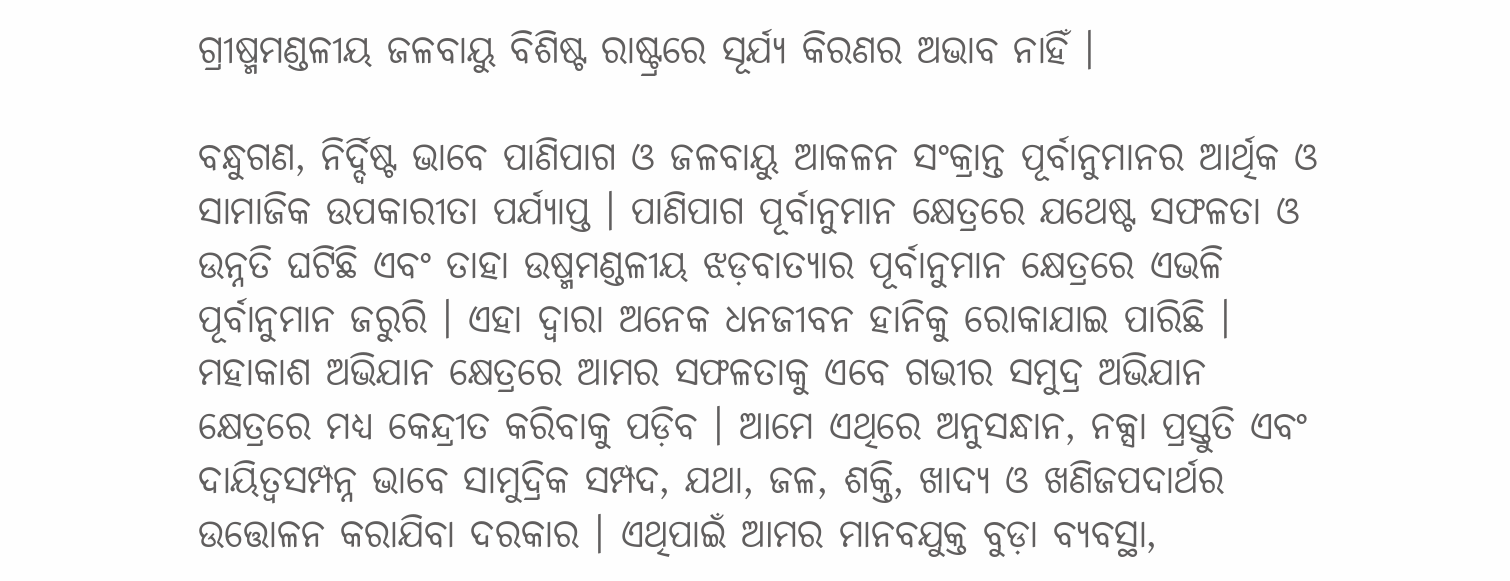ଗ୍ରୀଷ୍ମମଣ୍ଡଳୀୟ ଜଳବାୟୁ ବିଶିଷ୍ଟ ରାଷ୍ଟ୍ରରେ ସୂର୍ଯ୍ୟ କିରଣର ଅଭାବ ନାହିଁ ।

ବନ୍ଧୁଗଣ, ନିର୍ଦ୍ଦିଷ୍ଟ ଭାବେ ପାଣିପାଗ ଓ ଜଳବାୟୁ ଆକଳନ ସଂକ୍ରାନ୍ତ ପୂର୍ବାନୁମାନର ଆର୍ଥିକ ଓ ସାମାଜିକ ଉପକାରୀତା ପର୍ଯ୍ୟାପ୍ତ । ପାଣିପାଗ ପୂର୍ବାନୁମାନ କ୍ଷେତ୍ରରେ ଯଥେଷ୍ଟ ସଫଳତା ଓ ଉନ୍ନତି ଘଟିଛି ଏବଂ ତାହା ଉଷ୍ମମଣ୍ଡଳୀୟ ଝଡ଼ବାତ୍ୟାର ପୂର୍ବାନୁମାନ କ୍ଷେତ୍ରରେ ଏଭଳି ପୂର୍ବାନୁମାନ ଜରୁରି । ଏହା ଦ୍ୱାରା ଅନେକ ଧନଜୀବନ ହାନିକୁ ରୋକାଯାଇ ପାରିଛି । ମହାକାଶ ଅଭିଯାନ କ୍ଷେତ୍ରରେ ଆମର ସଫଳତାକୁ ଏବେ ଗଭୀର ସମୁଦ୍ର ଅଭିଯାନ କ୍ଷେତ୍ରରେ ମଧ୍ୟ କେନ୍ଦ୍ରୀତ କରିବାକୁ ପଡ଼ିବ । ଆମେ ଏଥିରେ ଅନୁସନ୍ଧାନ, ନକ୍ସା ପ୍ରସ୍ତୁତି ଏବଂ ଦାୟିତ୍ୱସମ୍ପନ୍ନ ଭାବେ ସାମୁଦ୍ରିକ ସମ୍ପଦ, ଯଥା, ଜଳ, ଶକ୍ତି, ଖାଦ୍ୟ ଓ ଖଣିଜପଦାର୍ଥର ଉତ୍ତୋଳନ କରାଯିବା ଦରକାର । ଏଥିପାଇଁ ଆମର ମାନବଯୁକ୍ତ ବୁଡ଼ା ବ୍ୟବସ୍ଥା,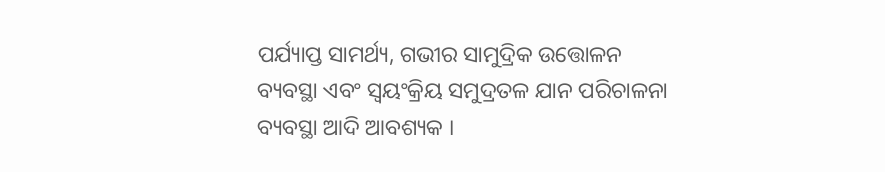ପର୍ଯ୍ୟାପ୍ତ ସାମର୍ଥ୍ୟ, ଗଭୀର ସାମୁଦ୍ରିକ ଉତ୍ତୋଳନ ବ୍ୟବସ୍ଥା ଏବଂ ସ୍ୱୟଂକ୍ରିୟ ସମୁଦ୍ରତଳ ଯାନ ପରିଚାଳନା ବ୍ୟବସ୍ଥା ଆଦି ଆବଶ୍ୟକ ।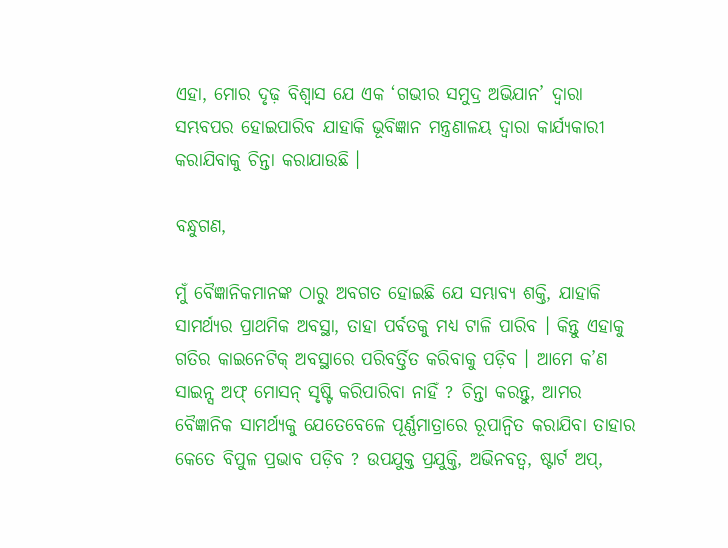ଏହା, ମୋର ଦୃଢ଼ ବିଶ୍ୱାସ ଯେ ଏକ ‘ଗଭୀର ସମୁଦ୍ର ଅଭିଯାନ’ ଦ୍ୱାରା ସମ୍ଭବପର ହୋଇପାରିବ ଯାହାକି ଭୂବିଜ୍ଞାନ ମନ୍ତ୍ରଣାଳୟ ଦ୍ୱାରା କାର୍ଯ୍ୟକାରୀ କରାଯିବାକୁ ଚିନ୍ତା କରାଯାଉଛି ।

ବନ୍ଧୁଗଣ,

ମୁଁ ବୈଜ୍ଞାନିକମାନଙ୍କ ଠାରୁ ଅବଗତ ହୋଇଛି ଯେ ସମ୍ଭାବ୍ୟ ଶକ୍ତି, ଯାହାକି ସାମର୍ଥ୍ୟର ପ୍ରାଥମିକ ଅବସ୍ଥା, ତାହା ପର୍ବତକୁ ମଧ୍ୟ ଟାଳି ପାରିବ । କିନ୍ତୁ ଏହାକୁ ଗତିର କାଇନେଟିକ୍ ଅବସ୍ଥାରେ ପରିବର୍ତ୍ତିତ କରିବାକୁ ପଡ଼ିବ । ଆମେ କ’ଣ ସାଇନ୍ସ ଅଫ୍ ମୋସନ୍ ସୃଷ୍ଟି କରିପାରିବା ନାହିଁ ? ଚିନ୍ତା କରନ୍ତୁ, ଆମର ବୈଜ୍ଞାନିକ ସାମର୍ଥ୍ୟକୁ ଯେତେବେଳେ ପୂର୍ଣ୍ଣମାତ୍ରାରେ ରୂପାନ୍ୱିତ କରାଯିବା ତାହାର କେତେ ବିପୁଳ ପ୍ରଭାବ ପଡ଼ିବ ? ଉପଯୁକ୍ତ ପ୍ରଯୁକ୍ତି, ଅଭିନବତ୍ୱ, ଷ୍ଟାର୍ଟ ଅପ୍,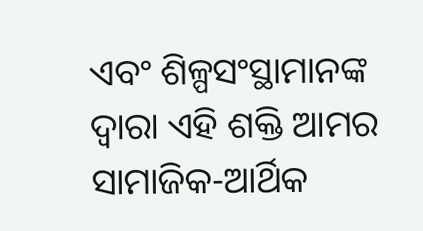ଏବଂ ଶିଳ୍ପସଂସ୍ଥାମାନଙ୍କ ଦ୍ୱାରା ଏହି ଶକ୍ତି ଆମର ସାମାଜିକ-ଆର୍ଥିକ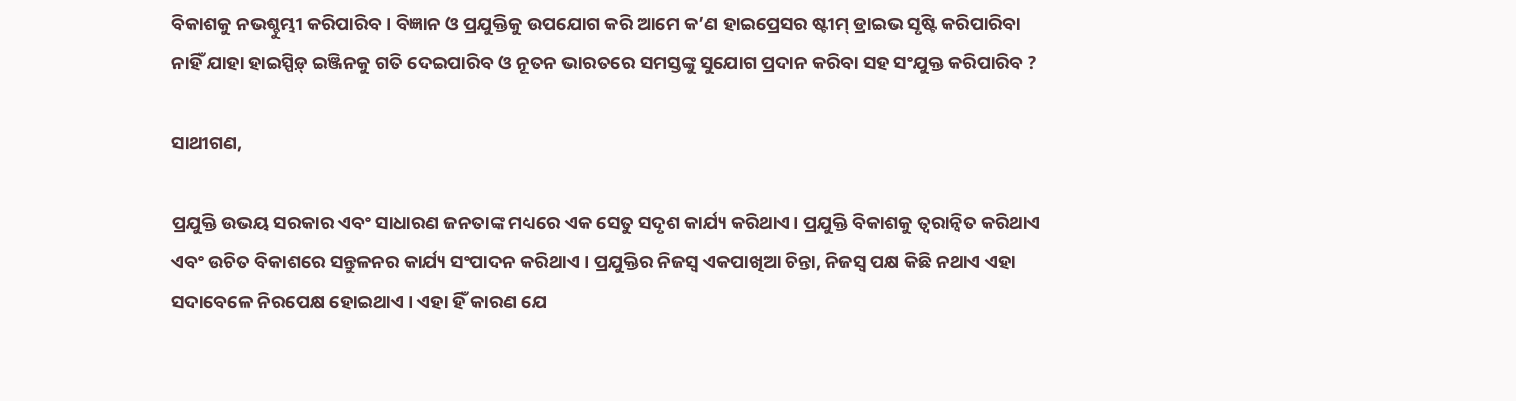ବିକାଶକୁ ନଭଶ୍ଚୁମ୍ଭୀ କରିପାରିବ । ବିଜ୍ଞାନ ଓ ପ୍ରଯୁକ୍ତିକୁ ଉପଯୋଗ କରି ଆମେ କ’ଣ ହାଇପ୍ରେସର ଷ୍ଟୀମ୍ ଡ୍ରାଇଭ ସୃଷ୍ଟି କରିପାରିବା ନାହିଁ ଯାହା ହାଇସ୍ପିଡ଼୍ ଇଞ୍ଜିନକୁ ଗତି ଦେଇପାରିବ ଓ ନୂତନ ଭାରତରେ ସମସ୍ତଙ୍କୁ ସୁଯୋଗ ପ୍ରଦାନ କରିବା ସହ ସଂଯୁକ୍ତ କରିପାରିବ ?

ସାଥୀଗଣ,

ପ୍ରଯୁକ୍ତି ଉଭୟ ସରକାର ଏବଂ ସାଧାରଣ ଜନତାଙ୍କ ମଧ୍ୟରେ ଏକ ସେତୁ ସଦୃଶ କାର୍ଯ୍ୟ କରିଥାଏ। ପ୍ରଯୁକ୍ତି ବିକାଶକୁ ତ୍ୱରାନ୍ୱିତ କରିଥାଏ ଏବଂ ଉଚିତ ବିକାଶରେ ସନ୍ତୁଳନର କାର୍ଯ୍ୟ ସଂପାଦନ କରିଥାଏ । ପ୍ରଯୁକ୍ତିର ନିଜସ୍ୱ ଏକପାଖିଆ ଚିନ୍ତା, ନିଜସ୍ୱ ପକ୍ଷ କିଛି ନଥାଏ ଏହା ସଦାବେଳେ ନିରପେକ୍ଷ ହୋଇଥାଏ । ଏହା ହିଁ କାରଣ ଯେ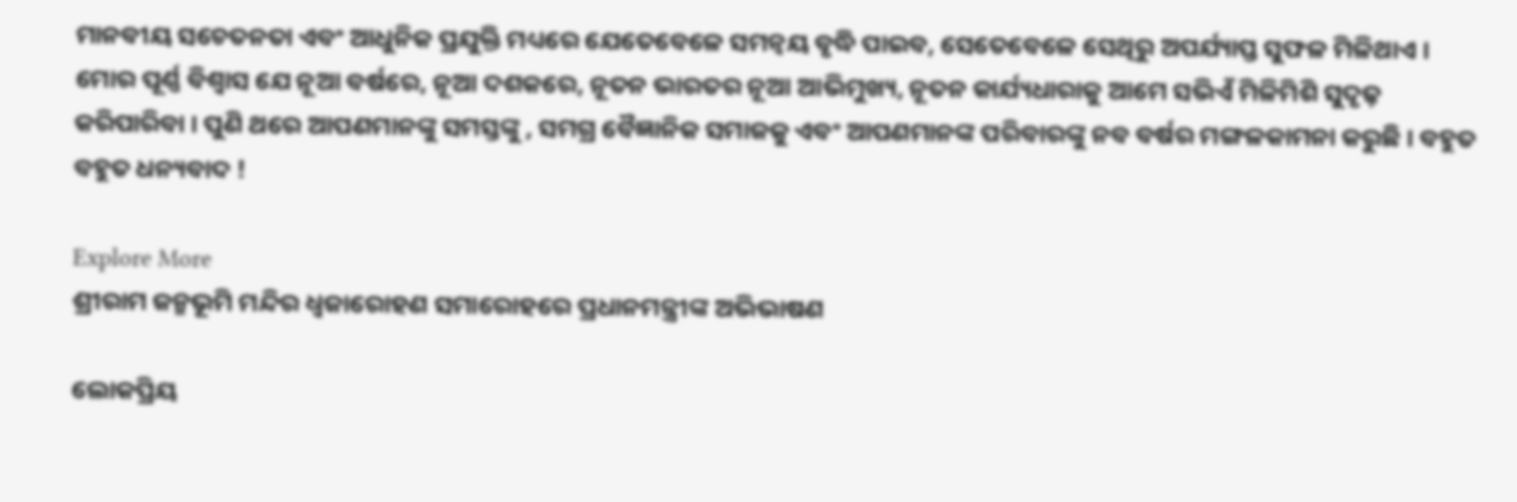ମାନବୀୟ ସଚେତନତା ଏବଂ ଆଧୁନିକ ପ୍ରଯୁକ୍ତି ମଧ୍ୟରେ ଯେତେବେଳେ ସମନ୍ୱୟ ବୃଦ୍ଧି ପାଇବ, ସେତେବେଳେ ସେଥିରୁ ଅପର୍ଯ୍ୟାପ୍ତ ସୁଫଳ ମିଳିଥାଏ । ମୋର ପୂର୍ଣ୍ଣ ବିଶ୍ୱାସ ଯେ ନୂଆ ବର୍ଷରେ, ନୂଆ ଦଶକରେ, ନୂତନ ଭାରତର ନୂଆ ଆଭିମୁଖ୍ୟ, ନୂତନ କାର୍ଯ୍ୟଧାରାକୁ ଆମେ ସଭିଏଁ ମିଳିମିଶି ସୁଦୃଢ଼ କରିପାରିବା । ପୁଣି ଥରେ ଆପଣମାନଙ୍କୁ ସମସ୍ତଙ୍କୁ , ସମଗ୍ର ବୈଜ୍ଞାନିକ ସମାଜକୁ ଏବଂ ଆପଣମାନଙ୍କ ପରିବାରଙ୍କୁ ନବ ବର୍ଷର ମଙ୍ଗଳକାମନା କରୁଛି । ବହୁତ ବହୁତ ଧନ୍ୟବାଦ !

Explore More
ଶ୍ରୀରାମ ଜନ୍ମଭୂମି ମନ୍ଦିର ଧ୍ଵଜାରୋହଣ ସମାରୋହରେ ପ୍ରଧାନମନ୍ତ୍ରୀଙ୍କ ଅଭିଭାଷଣ

ଲୋକପ୍ରିୟ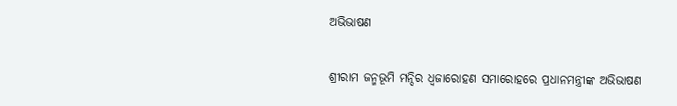ଅଭିଭାଷଣ

ଶ୍ରୀରାମ ଜନ୍ମଭୂମି ମନ୍ଦିର ଧ୍ଵଜାରୋହଣ ସମାରୋହରେ ପ୍ରଧାନମନ୍ତ୍ରୀଙ୍କ ଅଭିଭାଷଣ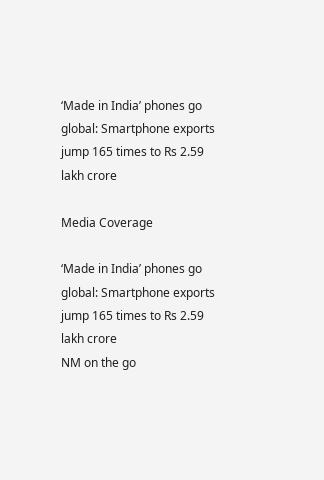‘Made in India’ phones go global: Smartphone exports jump 165 times to Rs 2.59 lakh crore

Media Coverage

‘Made in India’ phones go global: Smartphone exports jump 165 times to Rs 2.59 lakh crore
NM on the go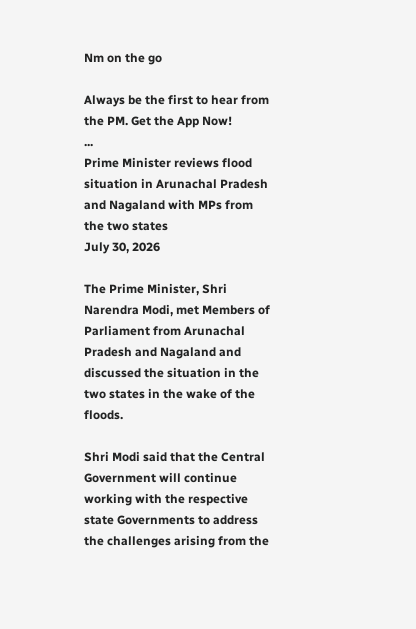Nm on the go

Always be the first to hear from the PM. Get the App Now!
...
Prime Minister reviews flood situation in Arunachal Pradesh and Nagaland with MPs from the two states
July 30, 2026

The Prime Minister, Shri Narendra Modi, met Members of Parliament from Arunachal Pradesh and Nagaland and discussed the situation in the two states in the wake of the floods.

Shri Modi said that the Central Government will continue working with the respective state Governments to address the challenges arising from the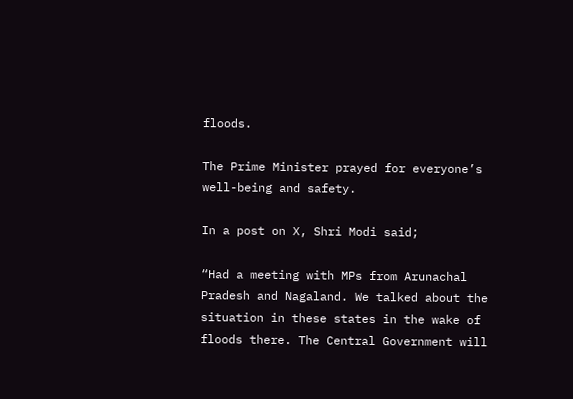floods.

The Prime Minister prayed for everyone’s well-being and safety.

In a post on X, Shri Modi said;

“Had a meeting with MPs from Arunachal Pradesh and Nagaland. We talked about the situation in these states in the wake of floods there. The Central Government will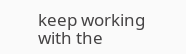keep working with the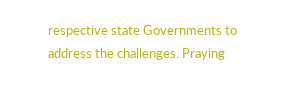respective state Governments to address the challenges. Praying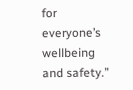for everyone’s wellbeing and safety.”